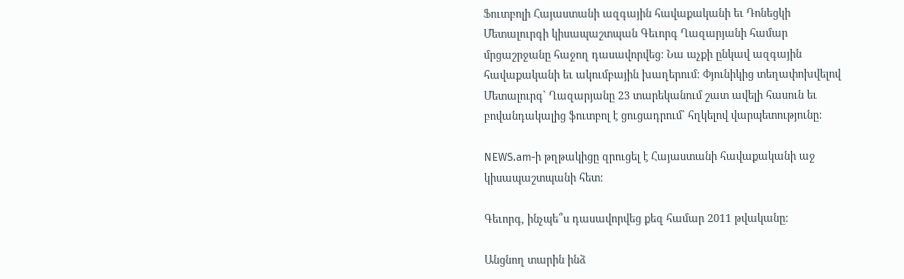Ֆուտբոլի Հայաստանի ազգային հավաքականի եւ Դոնեցկի Մետալուրգի կիսապաշտպան Գեւորգ Ղազարյանի համար մրցաշրջանը հաջող դասավորվեց: Նա աչքի ընկավ ազգային  հավաքականի եւ ակումբային խաղերում: Փյունիկից տեղափոխվելով Մետալուրգ` Ղազարյանը 23 տարեկանում շատ ավելի հասուն եւ բովանդակալից ֆուտբոլ է ցուցադրում` հղկելով վարպետությունը:

NEWS.am-ի թղթակիցը զրուցել է Հայաստանի հավաքականի աջ կիսապաշտպանի հետ:

Գեւորգ, ինչպե՞ս դասավորվեց քեզ համար 2011 թվականը:

Անցնող տարին ինձ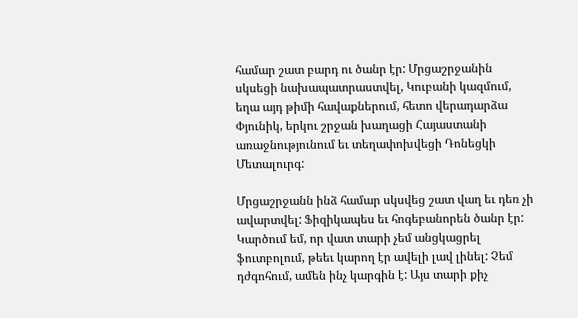համար շատ բարդ ու ծանր էր: Մրցաշրջանին սկսեցի նախապատրաստվել, Կուբանի կազմում, եղա այդ թիմի հավաքներում, հետո վերադարձա Փյունիկ, երկու շրջան խաղացի Հայաստանի առաջնությունում եւ տեղափոխվեցի Դոնեցկի Մետալուրգ:

Մրցաշրջանն ինձ համար սկսվեց շատ վաղ եւ դեռ չի ավարտվել: Ֆիզիկապես եւ հոգեբանորեն ծանր էր: Կարծում եմ, որ վատ տարի չեմ անցկացրել ֆուտբոլում, թեեւ կարող էր ավելի լավ լինել: Չեմ դժգոհում, ամեն ինչ կարգին է: Այս տարի քիչ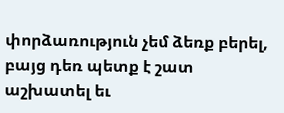փորձառություն չեմ ձեռք բերել, բայց դեռ պետք է շատ աշխատել եւ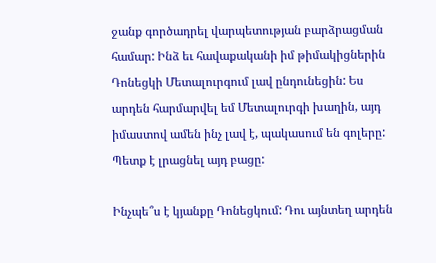ջանք գործադրել վարպետության բարձրացման համար: Ինձ եւ հավաքականի իմ թիմակիցներին Դոնեցկի Մետալուրգում լավ ընդունեցին: Ես արդեն հարմարվել եմ Մետալուրգի խաղին, այդ իմաստով ամեն ինչ լավ է, պակասում են գոլերը: Պետք է լրացնել այդ բացը:

Ինչպե՞ս է կյանքը Դոնեցկում: Դու այնտեղ արդեն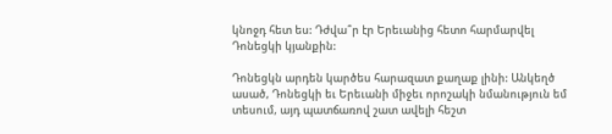կնոջդ հետ ես: Դժվա՞ր էր Երեւանից հետո հարմարվել Դոնեցկի կյանքին:

Դոնեցկն արդեն կարծես հարազատ քաղաք լինի: Անկեղծ ասած, Դոնեցկի եւ Երեւանի միջեւ որոշակի նմանություն եմ տեսում, այդ պատճառով շատ ավելի հեշտ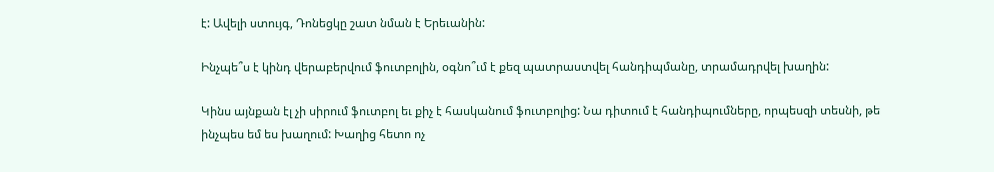է: Ավելի ստույգ, Դոնեցկը շատ նման է Երեւանին:

Ինչպե՞ս է կինդ վերաբերվում ֆուտբոլին, օգնո՞ւմ է քեզ պատրաստվել հանդիպմանը, տրամադրվել խաղին:

Կինս այնքան էլ չի սիրում ֆուտբոլ եւ քիչ է հասկանում ֆուտբոլից: Նա դիտում է հանդիպումները, որպեսզի տեսնի, թե ինչպես եմ ես խաղում: Խաղից հետո ոչ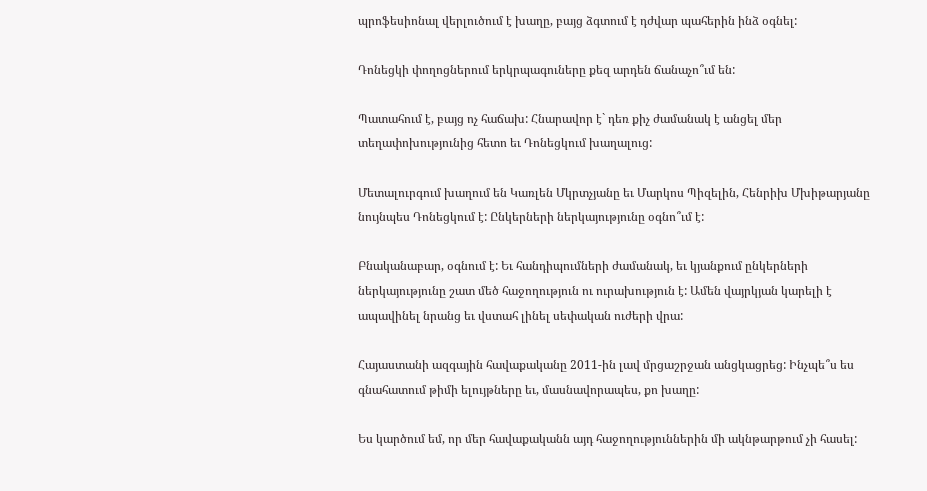պրոֆեսիոնալ վերլուծում է խաղը, բայց ձգտում է դժվար պահերին ինձ օգնել:

Դոնեցկի փողոցներում երկրպագուները քեզ արդեն ճանաչո՞ւմ են:

Պատահում է, բայց ոչ հաճախ: Հնարավոր է` դեռ քիչ ժամանակ է անցել մեր տեղափոխությունից հետո եւ Դոնեցկում խաղալուց:

Մետալուրգում խաղում են Կառլեն Մկրտչյանը եւ Մարկոս Պիզելին, Հենրիխ Մխիթարյանը նույնպես Դոնեցկում է: Ընկերների ներկայությունը օգնո՞ւմ է:

Բնականաբար, օգնում է: Եւ հանդիպումների ժամանակ, եւ կյանքում ընկերների ներկայությունը շատ մեծ հաջողություն ու ուրախություն է: Ամեն վայրկյան կարելի է ապավինել նրանց եւ վստահ լինել սեփական ուժերի վրա:

Հայաստանի ազգային հավաքականը 2011-ին լավ մրցաշրջան անցկացրեց: Ինչպե՞ս ես գնահատում թիմի ելույթները եւ, մասնավորապես, քո խաղը:

Ես կարծում եմ, որ մեր հավաքականն այդ հաջողություններին մի ակնթարթում չի հասել: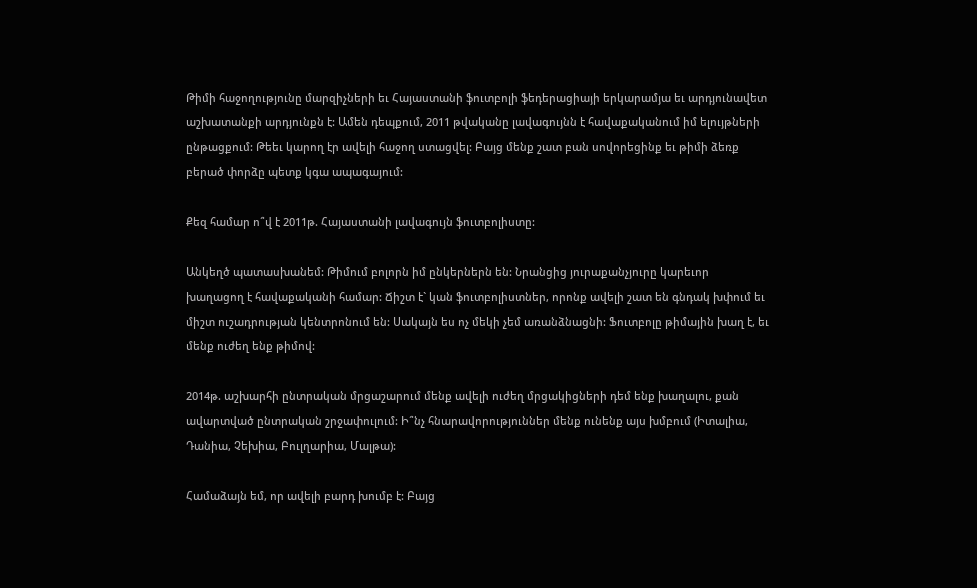Թիմի հաջողությունը մարզիչների եւ Հայաստանի ֆուտբոլի ֆեդերացիայի երկարամյա եւ արդյունավետ աշխատանքի արդյունքն է: Ամեն դեպքում, 2011 թվականը լավագույնն է հավաքականում իմ ելույթների ընթացքում: Թեեւ կարող էր ավելի հաջող ստացվել: Բայց մենք շատ բան սովորեցինք եւ թիմի ձեռք բերած փորձը պետք կգա ապագայում:

Քեզ համար ո՞վ է 2011թ. Հայաստանի լավագույն ֆուտբոլիստը:

Անկեղծ պատասխանեմ: Թիմում բոլորն իմ ընկերներն են: Նրանցից յուրաքանչյուրը կարեւոր խաղացող է հավաքականի համար: Ճիշտ է` կան ֆուտբոլիստներ, որոնք ավելի շատ են գնդակ խփում եւ միշտ ուշադրության կենտրոնում են: Սակայն ես ոչ մեկի չեմ առանձնացնի: Ֆուտբոլը թիմային խաղ է, եւ մենք ուժեղ ենք թիմով:

2014թ. աշխարհի ընտրական մրցաշարում մենք ավելի ուժեղ մրցակիցների դեմ ենք խաղալու, քան ավարտված ընտրական շրջափուլում: Ի՞նչ հնարավորություններ մենք ունենք այս խմբում (Իտալիա, Դանիա, Չեխիա, Բուլղարիա, Մալթա):

Համաձայն եմ, որ ավելի բարդ խումբ է: Բայց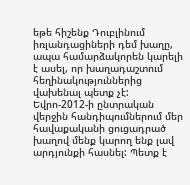եթե հիշենք Դուբլինում իռլանդացիների դեմ խաղը, ապա համարձակորեն կարելի է ասել, որ խաղադաշտում հեղինակություններից վախենալ պետք չէ: Եվրո-2012-ի ընտրական վերջին հանդիպումներում մեր հավաքականի ցուցադրած խաղով մենք կարող ենք լավ արդյունքի հասնել: Պետք է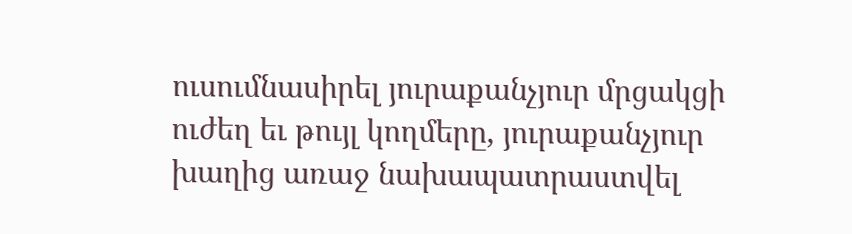ուսումնասիրել յուրաքանչյուր մրցակցի ուժեղ եւ թույլ կողմերը, յուրաքանչյուր խաղից առաջ նախապատրաստվել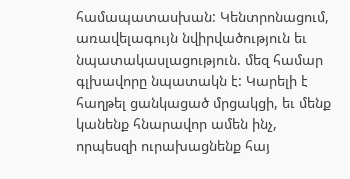համապատասխան: Կենտրոնացում, առավելագույն նվիրվածություն եւ նպատակասլացություն. մեզ համար գլխավորը նպատակն է: Կարելի է հաղթել ցանկացած մրցակցի, եւ մենք կանենք հնարավոր ամեն ինչ, որպեսզի ուրախացնենք հայ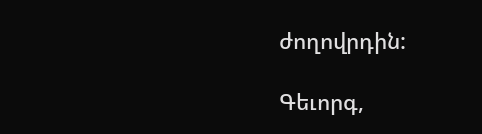ժողովրդին:

Գեւորգ,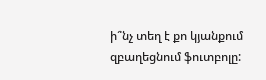ի՞նչ տեղ է քո կյանքում զբաղեցնում ֆուտբոլը: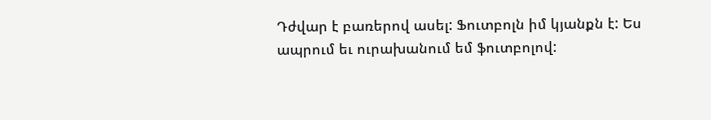Դժվար է բառերով ասել: Ֆուտբոլն իմ կյանքն է: Ես ապրում եւ ուրախանում եմ ֆուտբոլով: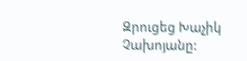Զրուցեց Խաչիկ Չախոյանը: